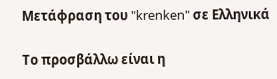Μετάφραση του "krenken" σε Ελληνικά

Το προσβάλλω είναι η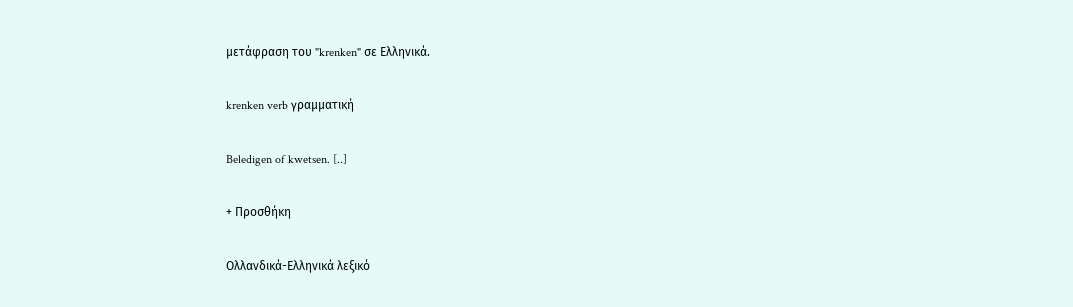μετάφραση του "krenken" σε Ελληνικά.

krenken verb γραμματική

Beledigen of kwetsen. [..]

+ Προσθήκη

Ολλανδικά-Ελληνικά λεξικό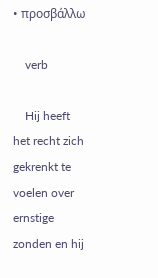• προσβάλλω

    verb

    Hij heeft het recht zich gekrenkt te voelen over ernstige zonden en hij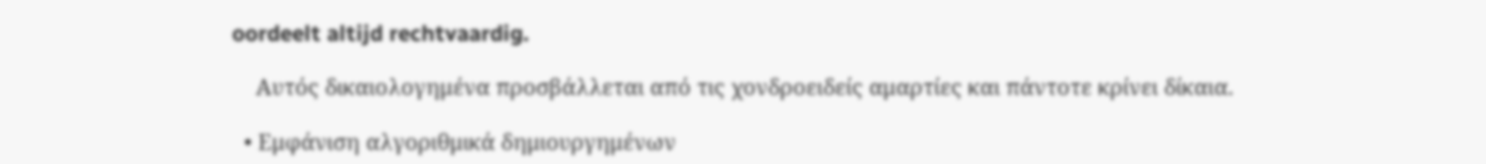oordeelt altijd rechtvaardig.

    Αυτός δικαιολογημένα προσβάλλεται από τις χονδροειδείς αμαρτίες και πάντοτε κρίνει δίκαια.

  • Εμφάνιση αλγοριθμικά δημιουργημένων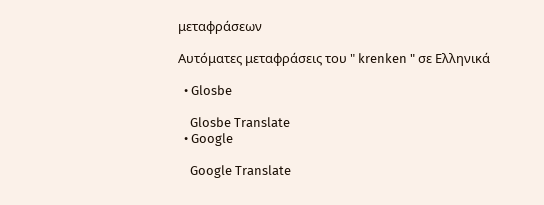μεταφράσεων

Αυτόματες μεταφράσεις του " krenken " σε Ελληνικά

  • Glosbe

    Glosbe Translate
  • Google

    Google Translate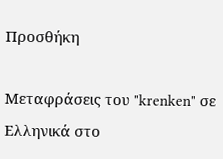Προσθήκη

Μεταφράσεις του "krenken" σε Ελληνικά στο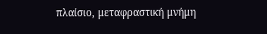πλαίσιο, μεταφραστική μνήμη